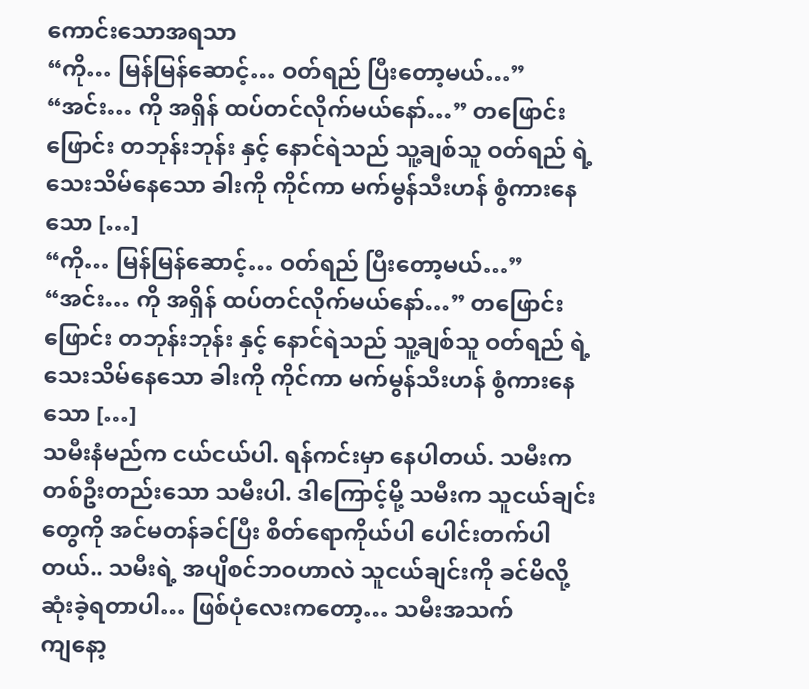ကောင်းသောအရသာ
“ကို… မြန်မြန်ဆောင့်… ဝတ်ရည် ပြီးတော့မယ်…” “အင်း… ကို အရှိန် ထပ်တင်လိုက်မယ်နော်…” တဖြောင်းဖြောင်း တဘုန်းဘုန်း နှင့် နောင်ရဲသည် သူ့ချစ်သူ ဝတ်ရည် ရဲ့ သေးသိမ်နေသော ခါးကို ကိုင်ကာ မက်မွန်သီးဟန် စွံကားနေသော […]
“ကို… မြန်မြန်ဆောင့်… ဝတ်ရည် ပြီးတော့မယ်…” “အင်း… ကို အရှိန် ထပ်တင်လိုက်မယ်နော်…” တဖြောင်းဖြောင်း တဘုန်းဘုန်း နှင့် နောင်ရဲသည် သူ့ချစ်သူ ဝတ်ရည် ရဲ့ သေးသိမ်နေသော ခါးကို ကိုင်ကာ မက်မွန်သီးဟန် စွံကားနေသော […]
သမီးနံမည်က ငယ်ငယ်ပါ. ရန်ကင်းမှာ နေပါတယ်. သမီးက တစ်ဦးတည်းသော သမီးပါ. ဒါကြောင့်မို့ သမီးက သူငယ်ချင်းတွေကို အင်မတန်ခင်ပြီး စိတ်ရောကိုယ်ပါ ပေါင်းတက်ပါတယ်.. သမီးရဲ့ အပျိစင်ဘဝဟာလဲ သူငယ်ချင်းကို ခင်မိလို့ ဆုံးခဲ့ရတာပါ… ဖြစ်ပုံလေးကတော့… သမီးအသက်
ကျနော့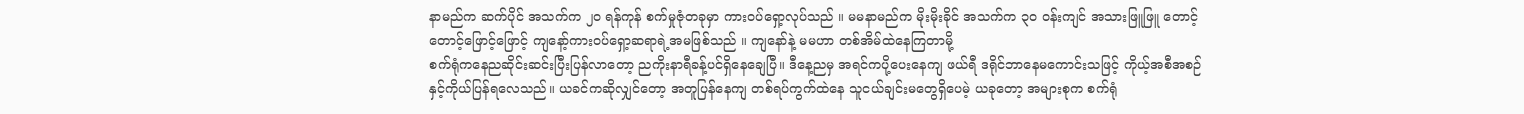နာမည်က ဆက်ပိုင် အသက်က ၂၀ ရန်ကုန် စက်မှုဇုံတခုမှာ ကားဝပ်ရှော့လုပ်သည် ။ မမနာမည်က မိုးမိုးခိုင် အသက်က ၃၀ ဝန်းကျင် အသားဖြူဖြူ တောင့်တောင့်ဖြောင့်ဖြောင့် ကျနော့်ကားဝပ်ရှော့ဆရာရဲ့အမဖြစ်သည် ။ ကျနော်နဲ့ မမဟာ တစ်အိမ်ထဲနေကြတာမို့
စက်ရုံကနေညဆိုင်းဆင်းပြီးပြန်လာတော့ ညကိုးနာရီခန့်ပင်ရှိနေချေပြီ။ ဒီနေ့ညမှ အရင်ကပို့ပေးနေကျ ဖယ်ရီ ဒရိုင်ဘာနေမကောင်းသဖြင့် ကိုယ့်အစီအစဉ်နှင့်ကိုယ်ပြန်ရလေသည်။ ယခင်ကဆိုလျှင်တော့ အတူပြန်နေကျ တစ်ရပ်ကွက်ထဲနေ သူငယ်ချင်းမတွေရှိပေမဲ့ ယခုတော့ အများစုက စက်ရုံ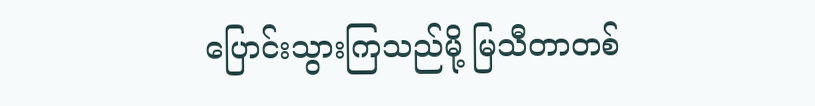ပြောင်းသွားကြသည်မို့ မြသီတာတစ်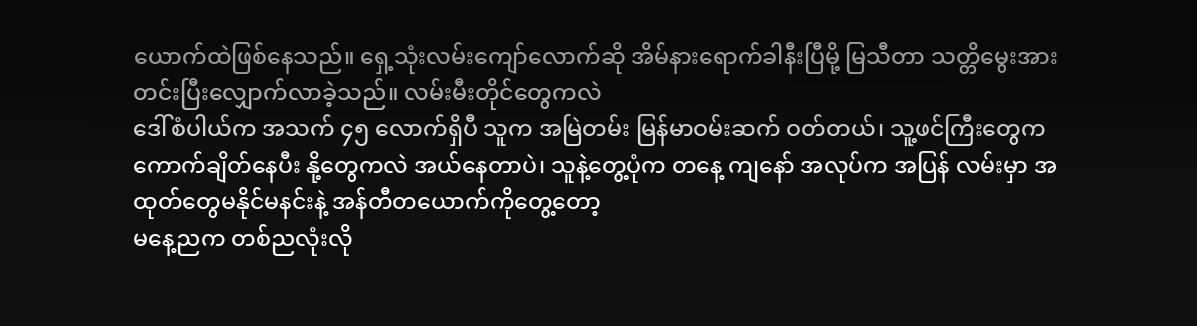ယောက်ထဲဖြစ်နေသည်။ ရှေ့သုံးလမ်းကျော်လောက်ဆို အိမ်နားရောက်ခါနီးပြီမို့ မြသီတာ သတ္တိမွေးအားတင်းပြီးလျှောက်လာခဲ့သည်။ လမ်းမီးတိုင်တွေကလဲ
ဒေါ်စံပါယ်က အသက် ၄၅ လောက်ရှိပီ သူက အမြဲတမ်း မြန်မာဝမ်းဆက် ဝတ်တယ်၊ သူ့ဖင်ကြီးတွေက ကောက်ချိတ်နေပီး နို့တွေကလဲ အယ်နေတာပဲ၊ သူနဲ့တွေ့ပုံက တနေ့ ကျနော် အလုပ်က အပြန် လမ်းမှာ အထုတ်တွေမနိုင်မနင်းနဲ့ အန်တီတယောက်ကိုတွေ့တော့
မနေ့ညက တစ်ညလုံးလို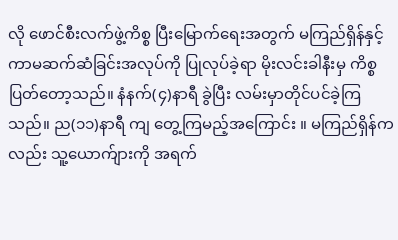လို ဖောင်စီးလက်ဖွဲ့ကိစ္စ ပြီးမြောက်ရေးအတွက် မကြည်ရှိန်နှင့် ကာမဆက်ဆံခြင်းအလုပ်ကို ပြုလုပ်ခဲ့ရာ မိုးလင်းခါနီးမှ ကိစ္စပြတ်တော့သည်။ နံနက်(၄)နာရီ ခွဲပြီး လမ်းမှာတိုင်ပင်ခဲ့ကြသည်။ ည(၁၁)နာရီ ကျ တွေ့ကြမည့်အကြောင်း ။ မကြည်ရှိန်ကလည်း သူ့ယောက်ျားကို အရက်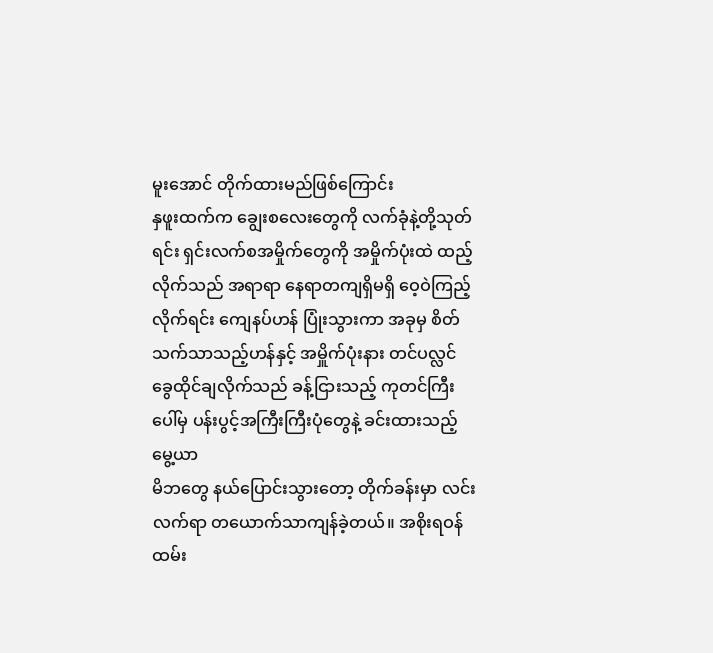မူးအောင် တိုက်ထားမည်ဖြစ်ကြောင်း
နှဖူးထက်က ချွေးစလေးတွေကို လက်ခုံနဲ့တို့သုတ်ရင်း ရှင်းလက်စအမှိုက်တွေကို အမှိုက်ပုံးထဲ ထည့်လိုက်သည် အရာရာ နေရာတကျရှိမရှိ ဝေ့ဝဲကြည့်လိုက်ရင်း ကျေနပ်ဟန် ပြုံးသွားကာ အခုမှ စိတ်သက်သာသည့်ဟန်နှင့် အမှိူက်ပုံးနား တင်ပလ္လင်ခွေထိုင်ချလိုက်သည် ခန့်ငြားသည့် ကုတင်ကြီးပေါ်မှ ပန်းပွင့်အကြီးကြီးပုံတွေနဲ့ ခင်းထားသည့် မွေ့ယာ
မိဘတွေ နယ်ပြောင်းသွားတော့ တိုက်ခန်းမှာ လင်းလက်ရာ တယောက်သာကျန်ခဲ့တယ်။ အစိုးရဝန်ထမ်း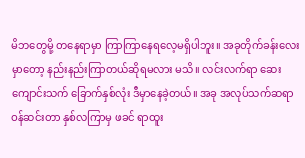မိဘတွေမို့ တနေရာမှာ ကြာကြာနေရလေ့မရှိပါဘူး။ အခုတိုက်ခန်းလေးမှာတော့ နည်းနည်းကြာတယ်ဆိုရမလား မသိ။ လင်းလက်ရာ ဆေးကျောင်းသက် ခြောက်နှစ်လုံး ဒီမှာနေခဲ့တယ်။ အခု အလုပ်သက်ဆရာဝန်ဆင်းတာ နှစ်လကြာမှ ဖခင် ရာထူး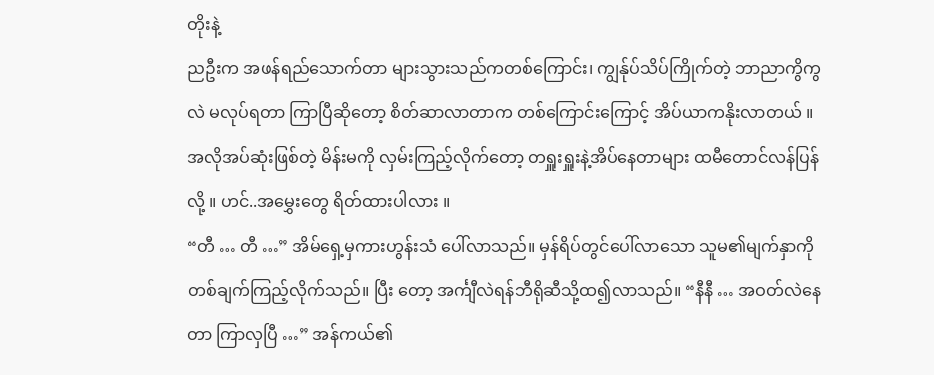တိုးနဲ့
ညဦးက အဖန်ရည်သောက်တာ များသွားသည်ကတစ်ကြောင်း၊ ကျွန်ုပ်သိပ်ကြိုက်တဲ့ ဘာညာကွိကွလဲ မလုပ်ရတာ ကြာပြီဆိုတော့ စိတ်ဆာလာတာက တစ်ကြောင်းကြောင့် အိပ်ယာကနိုးလာတယ် ။ အလိုအပ်ဆုံးဖြစ်တဲ့ မိန်းမကို လှမ်းကြည့်လိုက်တော့ တရှူးရှူးနဲ့အိပ်နေတာများ ထမီတောင်လန်ပြန်လို့ ။ ဟင်..အမွှေးတွေ ရိတ်ထားပါလား ။
“တီ … တီ …” အိမ်ရှေ့မှကားဟွန်းသံ ပေါ်လာသည်။ မှန်ရိပ်တွင်ပေါ်လာသော သူမ၏မျက်နှာကို တစ်ချက်ကြည့်လိုက်သည်။ ပြီး တော့ အင်္ကျီလဲရန်ဘီရိုဆီသို့ထ၍လာသည်။ “နီနီ … အဝတ်လဲနေတာ ကြာလှပြီ …” အန်ကယ်၏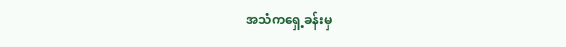အသံကရှေ့ခန်းမှ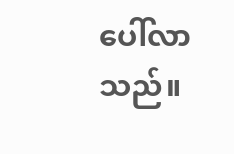ပေါ်လာသည်။